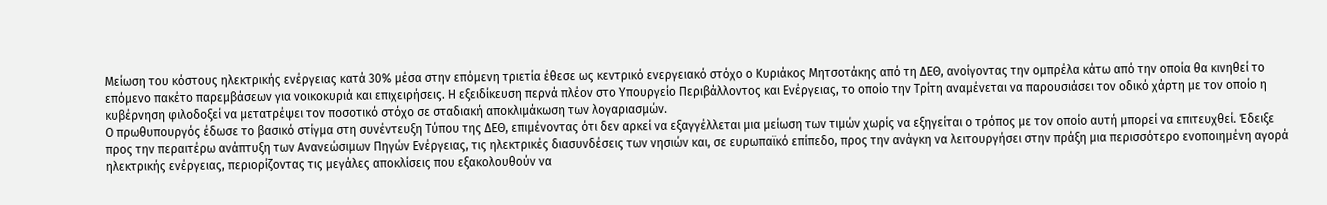Μείωση του κόστους ηλεκτρικής ενέργειας κατά 30% μέσα στην επόμενη τριετία έθεσε ως κεντρικό ενεργειακό στόχο ο Κυριάκος Μητσοτάκης από τη ΔΕΘ, ανοίγοντας την ομπρέλα κάτω από την οποία θα κινηθεί το επόμενο πακέτο παρεμβάσεων για νοικοκυριά και επιχειρήσεις. Η εξειδίκευση περνά πλέον στο Υπουργείο Περιβάλλοντος και Ενέργειας, το οποίο την Τρίτη αναμένεται να παρουσιάσει τον οδικό χάρτη με τον οποίο η κυβέρνηση φιλοδοξεί να μετατρέψει τον ποσοτικό στόχο σε σταδιακή αποκλιμάκωση των λογαριασμών.
Ο πρωθυπουργός έδωσε το βασικό στίγμα στη συνέντευξη Τύπου της ΔΕΘ, επιμένοντας ότι δεν αρκεί να εξαγγέλλεται μια μείωση των τιμών χωρίς να εξηγείται ο τρόπος με τον οποίο αυτή μπορεί να επιτευχθεί. Έδειξε προς την περαιτέρω ανάπτυξη των Ανανεώσιμων Πηγών Ενέργειας, τις ηλεκτρικές διασυνδέσεις των νησιών και, σε ευρωπαϊκό επίπεδο, προς την ανάγκη να λειτουργήσει στην πράξη μια περισσότερο ενοποιημένη αγορά ηλεκτρικής ενέργειας, περιορίζοντας τις μεγάλες αποκλίσεις που εξακολουθούν να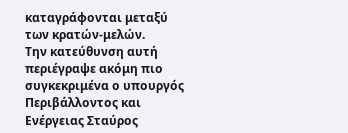καταγράφονται μεταξύ των κρατών-μελών.
Την κατεύθυνση αυτή περιέγραψε ακόμη πιο συγκεκριμένα ο υπουργός Περιβάλλοντος και Ενέργειας Σταύρος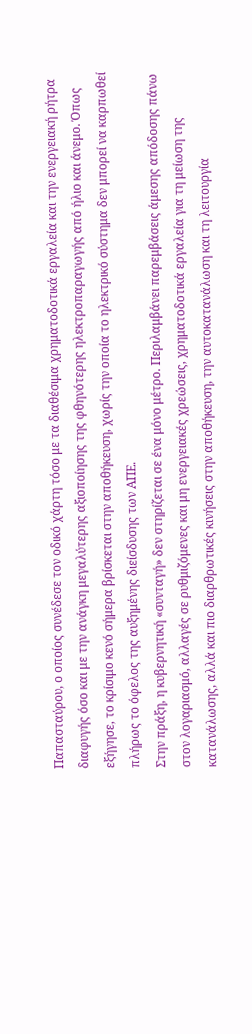Παπασταύρου, ο οποίος συνέδεσε τον οδικό χάρτη τόσο με τα διαθέσιμα χρηματοδοτικά εργαλεία και την ενεργειακή ρήτρα διαφυγής όσο και με την ανάγκη μεγαλύτερης αξιοποίησης της φθηνότερης ηλεκτροπαραγωγής από ήλιο και άνεμο. Όπως εξήγησε, το κρίσιμο κενό σήμερα βρίσκεται στην αποθήκευση, χωρίς την οποία το ηλεκτρικό σύστημα δεν μπορεί να καρπωθεί πλήρως το όφελος της αυξημένης διείσδυσης των ΑΠΕ.
Στην πράξη, η κυβερνητική «συνταγή» δεν στηρίζεται σε ένα μόνο μέτρο. Περιλαμβάνει παρεμβάσεις άμεσης απόδοσης πάνω στον λογαριασμό, αλλαγές σε ρυθμιζόμενες και μη ενεργειακές χρεώσεις, χρηματοδοτικά εργαλεία για τη μείωση της κατανάλωσης, αλλά και πιο διαρθρωτικές κινήσεις στην αποθήκευση, την αυτοκατανάλωση και τη λειτουργία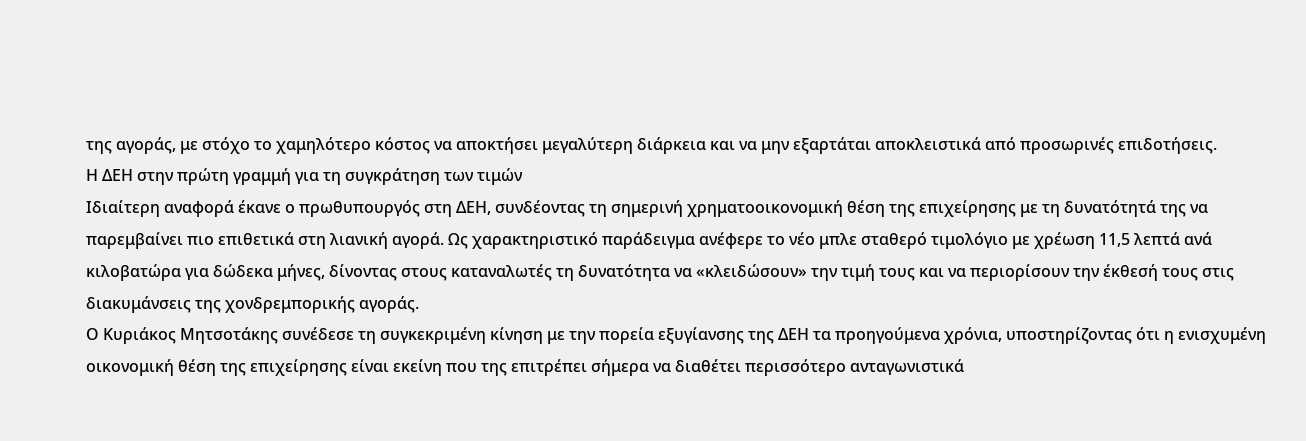της αγοράς, με στόχο το χαμηλότερο κόστος να αποκτήσει μεγαλύτερη διάρκεια και να μην εξαρτάται αποκλειστικά από προσωρινές επιδοτήσεις.
Η ΔΕΗ στην πρώτη γραμμή για τη συγκράτηση των τιμών
Ιδιαίτερη αναφορά έκανε ο πρωθυπουργός στη ΔΕΗ, συνδέοντας τη σημερινή χρηματοοικονομική θέση της επιχείρησης με τη δυνατότητά της να παρεμβαίνει πιο επιθετικά στη λιανική αγορά. Ως χαρακτηριστικό παράδειγμα ανέφερε το νέο μπλε σταθερό τιμολόγιο με χρέωση 11,5 λεπτά ανά κιλοβατώρα για δώδεκα μήνες, δίνοντας στους καταναλωτές τη δυνατότητα να «κλειδώσουν» την τιμή τους και να περιορίσουν την έκθεσή τους στις διακυμάνσεις της χονδρεμπορικής αγοράς.
Ο Κυριάκος Μητσοτάκης συνέδεσε τη συγκεκριμένη κίνηση με την πορεία εξυγίανσης της ΔΕΗ τα προηγούμενα χρόνια, υποστηρίζοντας ότι η ενισχυμένη οικονομική θέση της επιχείρησης είναι εκείνη που της επιτρέπει σήμερα να διαθέτει περισσότερο ανταγωνιστικά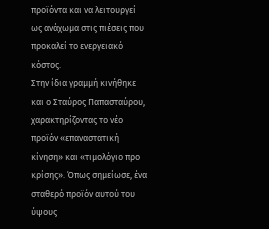προϊόντα και να λειτουργεί ως ανάχωμα στις πιέσεις που προκαλεί το ενεργειακό κόστος.
Στην ίδια γραμμή κινήθηκε και ο Σταύρος Παπασταύρου, χαρακτηρίζοντας το νέο προϊόν «επαναστατική κίνηση» και «τιμολόγιο προ κρίσης». Όπως σημείωσε, ένα σταθερό προϊόν αυτού του ύψους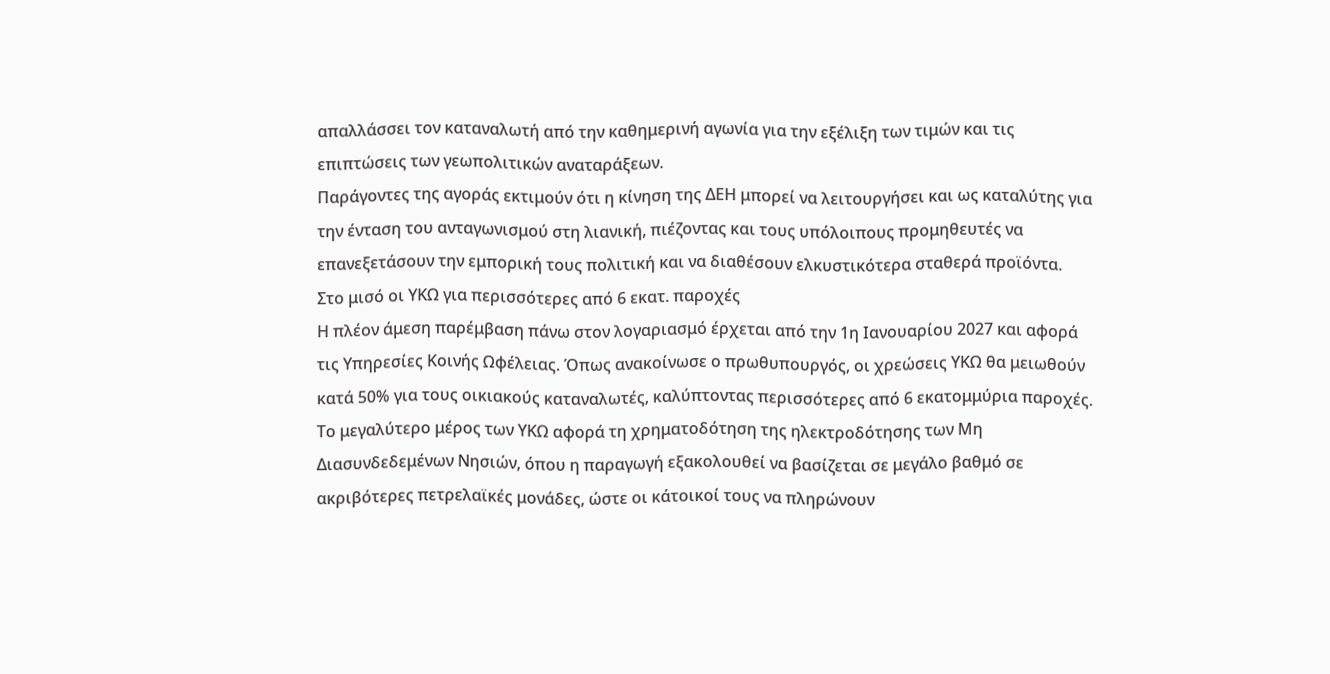απαλλάσσει τον καταναλωτή από την καθημερινή αγωνία για την εξέλιξη των τιμών και τις επιπτώσεις των γεωπολιτικών αναταράξεων.
Παράγοντες της αγοράς εκτιμούν ότι η κίνηση της ΔΕΗ μπορεί να λειτουργήσει και ως καταλύτης για την ένταση του ανταγωνισμού στη λιανική, πιέζοντας και τους υπόλοιπους προμηθευτές να επανεξετάσουν την εμπορική τους πολιτική και να διαθέσουν ελκυστικότερα σταθερά προϊόντα.
Στο μισό οι ΥΚΩ για περισσότερες από 6 εκατ. παροχές
Η πλέον άμεση παρέμβαση πάνω στον λογαριασμό έρχεται από την 1η Ιανουαρίου 2027 και αφορά τις Υπηρεσίες Κοινής Ωφέλειας. Όπως ανακοίνωσε ο πρωθυπουργός, οι χρεώσεις ΥΚΩ θα μειωθούν κατά 50% για τους οικιακούς καταναλωτές, καλύπτοντας περισσότερες από 6 εκατομμύρια παροχές.
Το μεγαλύτερο μέρος των ΥΚΩ αφορά τη χρηματοδότηση της ηλεκτροδότησης των Μη Διασυνδεδεμένων Νησιών, όπου η παραγωγή εξακολουθεί να βασίζεται σε μεγάλο βαθμό σε ακριβότερες πετρελαϊκές μονάδες, ώστε οι κάτοικοί τους να πληρώνουν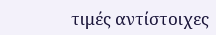τιμές αντίστοιχες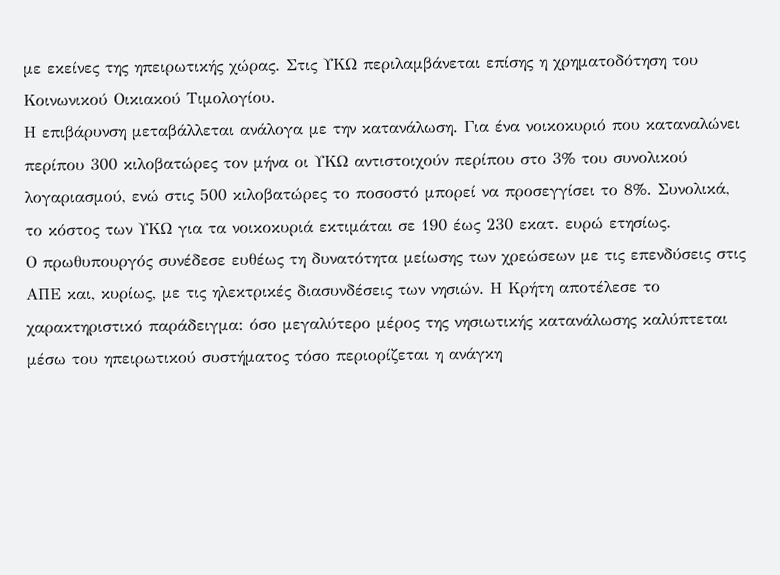με εκείνες της ηπειρωτικής χώρας. Στις ΥΚΩ περιλαμβάνεται επίσης η χρηματοδότηση του Κοινωνικού Οικιακού Τιμολογίου.
Η επιβάρυνση μεταβάλλεται ανάλογα με την κατανάλωση. Για ένα νοικοκυριό που καταναλώνει περίπου 300 κιλοβατώρες τον μήνα οι ΥΚΩ αντιστοιχούν περίπου στο 3% του συνολικού λογαριασμού, ενώ στις 500 κιλοβατώρες το ποσοστό μπορεί να προσεγγίσει το 8%. Συνολικά, το κόστος των ΥΚΩ για τα νοικοκυριά εκτιμάται σε 190 έως 230 εκατ. ευρώ ετησίως.
Ο πρωθυπουργός συνέδεσε ευθέως τη δυνατότητα μείωσης των χρεώσεων με τις επενδύσεις στις ΑΠΕ και, κυρίως, με τις ηλεκτρικές διασυνδέσεις των νησιών. Η Κρήτη αποτέλεσε το χαρακτηριστικό παράδειγμα: όσο μεγαλύτερο μέρος της νησιωτικής κατανάλωσης καλύπτεται μέσω του ηπειρωτικού συστήματος τόσο περιορίζεται η ανάγκη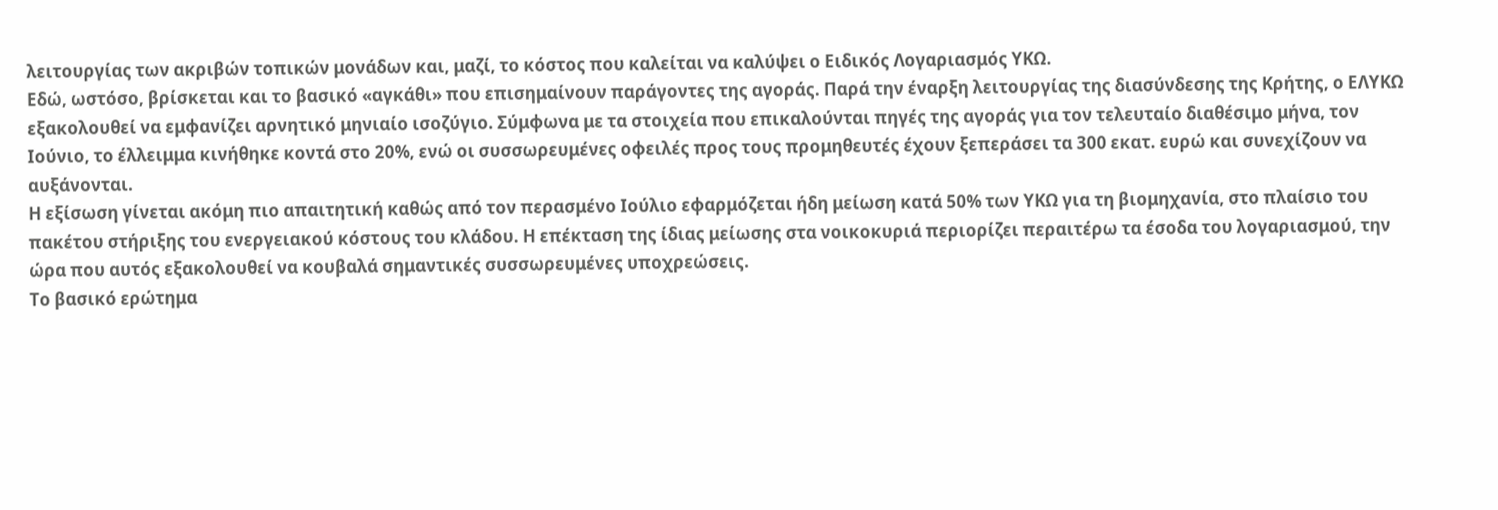λειτουργίας των ακριβών τοπικών μονάδων και, μαζί, το κόστος που καλείται να καλύψει ο Ειδικός Λογαριασμός ΥΚΩ.
Εδώ, ωστόσο, βρίσκεται και το βασικό «αγκάθι» που επισημαίνουν παράγοντες της αγοράς. Παρά την έναρξη λειτουργίας της διασύνδεσης της Κρήτης, ο ΕΛΥΚΩ εξακολουθεί να εμφανίζει αρνητικό μηνιαίο ισοζύγιο. Σύμφωνα με τα στοιχεία που επικαλούνται πηγές της αγοράς για τον τελευταίο διαθέσιμο μήνα, τον Ιούνιο, το έλλειμμα κινήθηκε κοντά στο 20%, ενώ οι συσσωρευμένες οφειλές προς τους προμηθευτές έχουν ξεπεράσει τα 300 εκατ. ευρώ και συνεχίζουν να αυξάνονται.
Η εξίσωση γίνεται ακόμη πιο απαιτητική καθώς από τον περασμένο Ιούλιο εφαρμόζεται ήδη μείωση κατά 50% των ΥΚΩ για τη βιομηχανία, στο πλαίσιο του πακέτου στήριξης του ενεργειακού κόστους του κλάδου. Η επέκταση της ίδιας μείωσης στα νοικοκυριά περιορίζει περαιτέρω τα έσοδα του λογαριασμού, την ώρα που αυτός εξακολουθεί να κουβαλά σημαντικές συσσωρευμένες υποχρεώσεις.
Το βασικό ερώτημα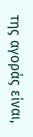της αγοράς είναι,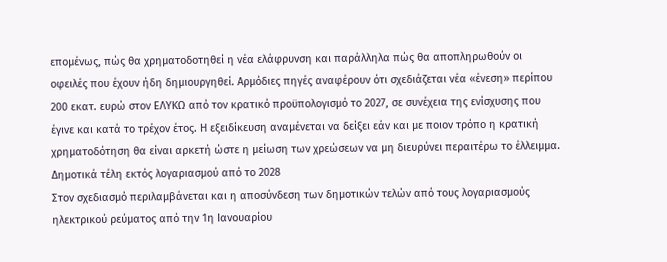επομένως, πώς θα χρηματοδοτηθεί η νέα ελάφρυνση και παράλληλα πώς θα αποπληρωθούν οι οφειλές που έχουν ήδη δημιουργηθεί. Αρμόδιες πηγές αναφέρουν ότι σχεδιάζεται νέα «ένεση» περίπου 200 εκατ. ευρώ στον ΕΛΥΚΩ από τον κρατικό προϋπολογισμό το 2027, σε συνέχεια της ενίσχυσης που έγινε και κατά το τρέχον έτος. Η εξειδίκευση αναμένεται να δείξει εάν και με ποιον τρόπο η κρατική χρηματοδότηση θα είναι αρκετή ώστε η μείωση των χρεώσεων να μη διευρύνει περαιτέρω το έλλειμμα.
Δημοτικά τέλη εκτός λογαριασμού από το 2028
Στον σχεδιασμό περιλαμβάνεται και η αποσύνδεση των δημοτικών τελών από τους λογαριασμούς ηλεκτρικού ρεύματος από την 1η Ιανουαρίου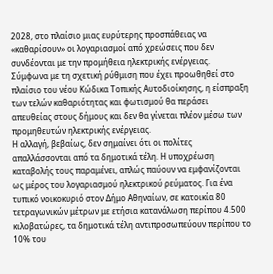2028, στο πλαίσιο μιας ευρύτερης προσπάθειας να «καθαρίσουν» οι λογαριασμοί από χρεώσεις που δεν συνδέονται με την προμήθεια ηλεκτρικής ενέργειας.
Σύμφωνα με τη σχετική ρύθμιση που έχει προωθηθεί στο πλαίσιο του νέου Κώδικα Τοπικής Αυτοδιοίκησης, η είσπραξη των τελών καθαριότητας και φωτισμού θα περάσει απευθείας στους δήμους και δεν θα γίνεται πλέον μέσω των προμηθευτών ηλεκτρικής ενέργειας.
Η αλλαγή, βεβαίως, δεν σημαίνει ότι οι πολίτες απαλλάσσονται από τα δημοτικά τέλη. Η υποχρέωση καταβολής τους παραμένει, απλώς παύουν να εμφανίζονται ως μέρος του λογαριασμού ηλεκτρικού ρεύματος. Για ένα τυπικό νοικοκυριό στον Δήμο Αθηναίων, σε κατοικία 80 τετραγωνικών μέτρων με ετήσια κατανάλωση περίπου 4.500 κιλοβατώρες, τα δημοτικά τέλη αντιπροσωπεύουν περίπου το 10% του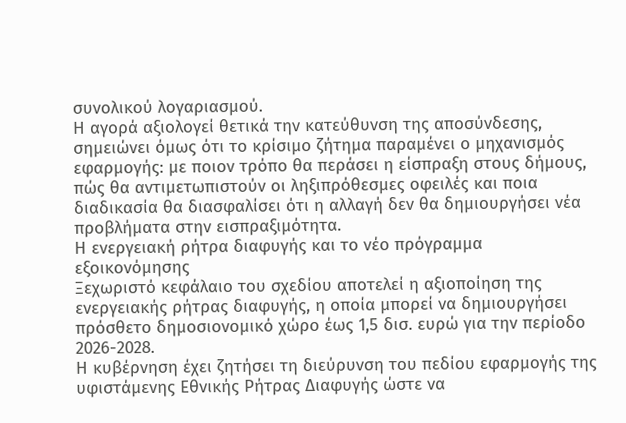συνολικού λογαριασμού.
Η αγορά αξιολογεί θετικά την κατεύθυνση της αποσύνδεσης, σημειώνει όμως ότι το κρίσιμο ζήτημα παραμένει ο μηχανισμός εφαρμογής: με ποιον τρόπο θα περάσει η είσπραξη στους δήμους, πώς θα αντιμετωπιστούν οι ληξιπρόθεσμες οφειλές και ποια διαδικασία θα διασφαλίσει ότι η αλλαγή δεν θα δημιουργήσει νέα προβλήματα στην εισπραξιμότητα.
Η ενεργειακή ρήτρα διαφυγής και το νέο πρόγραμμα εξοικονόμησης
Ξεχωριστό κεφάλαιο του σχεδίου αποτελεί η αξιοποίηση της ενεργειακής ρήτρας διαφυγής, η οποία μπορεί να δημιουργήσει πρόσθετο δημοσιονομικό χώρο έως 1,5 δισ. ευρώ για την περίοδο 2026-2028.
Η κυβέρνηση έχει ζητήσει τη διεύρυνση του πεδίου εφαρμογής της υφιστάμενης Εθνικής Ρήτρας Διαφυγής ώστε να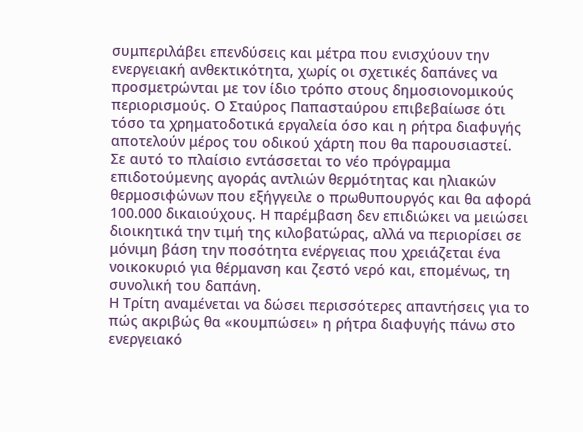συμπεριλάβει επενδύσεις και μέτρα που ενισχύουν την ενεργειακή ανθεκτικότητα, χωρίς οι σχετικές δαπάνες να προσμετρώνται με τον ίδιο τρόπο στους δημοσιονομικούς περιορισμούς. Ο Σταύρος Παπασταύρου επιβεβαίωσε ότι τόσο τα χρηματοδοτικά εργαλεία όσο και η ρήτρα διαφυγής αποτελούν μέρος του οδικού χάρτη που θα παρουσιαστεί.
Σε αυτό το πλαίσιο εντάσσεται το νέο πρόγραμμα επιδοτούμενης αγοράς αντλιών θερμότητας και ηλιακών θερμοσιφώνων που εξήγγειλε ο πρωθυπουργός και θα αφορά 100.000 δικαιούχους. Η παρέμβαση δεν επιδιώκει να μειώσει διοικητικά την τιμή της κιλοβατώρας, αλλά να περιορίσει σε μόνιμη βάση την ποσότητα ενέργειας που χρειάζεται ένα νοικοκυριό για θέρμανση και ζεστό νερό και, επομένως, τη συνολική του δαπάνη.
Η Τρίτη αναμένεται να δώσει περισσότερες απαντήσεις για το πώς ακριβώς θα «κουμπώσει» η ρήτρα διαφυγής πάνω στο ενεργειακό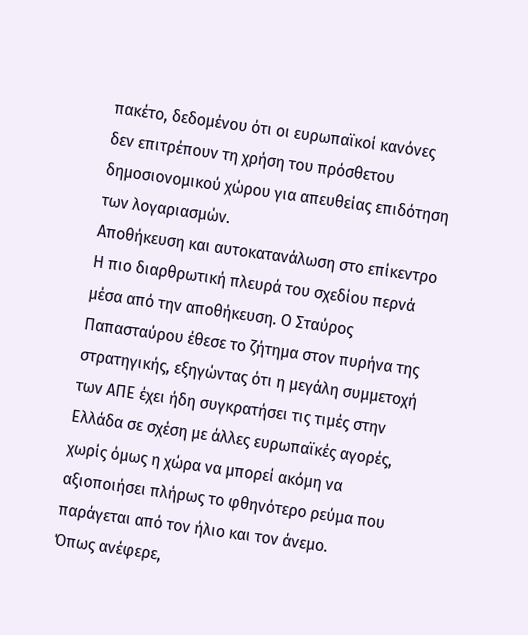πακέτο, δεδομένου ότι οι ευρωπαϊκοί κανόνες δεν επιτρέπουν τη χρήση του πρόσθετου δημοσιονομικού χώρου για απευθείας επιδότηση των λογαριασμών.
Αποθήκευση και αυτοκατανάλωση στο επίκεντρο
Η πιο διαρθρωτική πλευρά του σχεδίου περνά μέσα από την αποθήκευση. Ο Σταύρος Παπασταύρου έθεσε το ζήτημα στον πυρήνα της στρατηγικής, εξηγώντας ότι η μεγάλη συμμετοχή των ΑΠΕ έχει ήδη συγκρατήσει τις τιμές στην Ελλάδα σε σχέση με άλλες ευρωπαϊκές αγορές, χωρίς όμως η χώρα να μπορεί ακόμη να αξιοποιήσει πλήρως το φθηνότερο ρεύμα που παράγεται από τον ήλιο και τον άνεμο.
Όπως ανέφερε,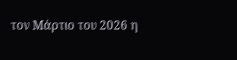τον Μάρτιο του 2026 η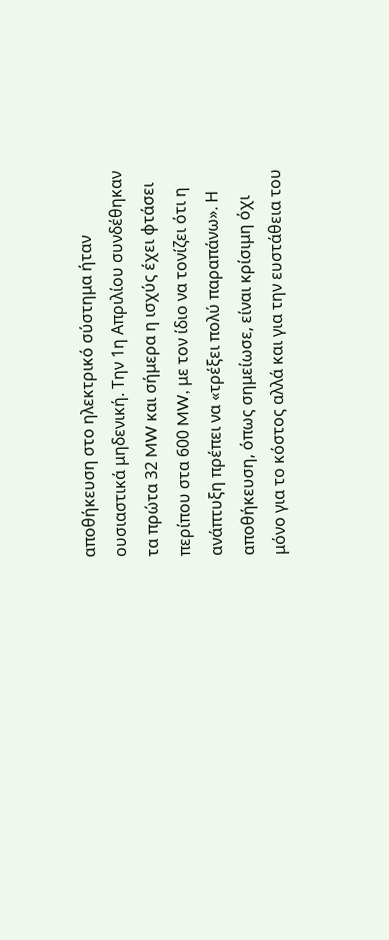αποθήκευση στο ηλεκτρικό σύστημα ήταν ουσιαστικά μηδενική. Την 1η Απριλίου συνδέθηκαν τα πρώτα 32 MW και σήμερα η ισχύς έχει φτάσει περίπου στα 600 MW, με τον ίδιο να τονίζει ότι η ανάπτυξη πρέπει να «τρέξει πολύ παραπάνω». Η αποθήκευση, όπως σημείωσε, είναι κρίσιμη όχι μόνο για το κόστος αλλά και για την ευστάθεια του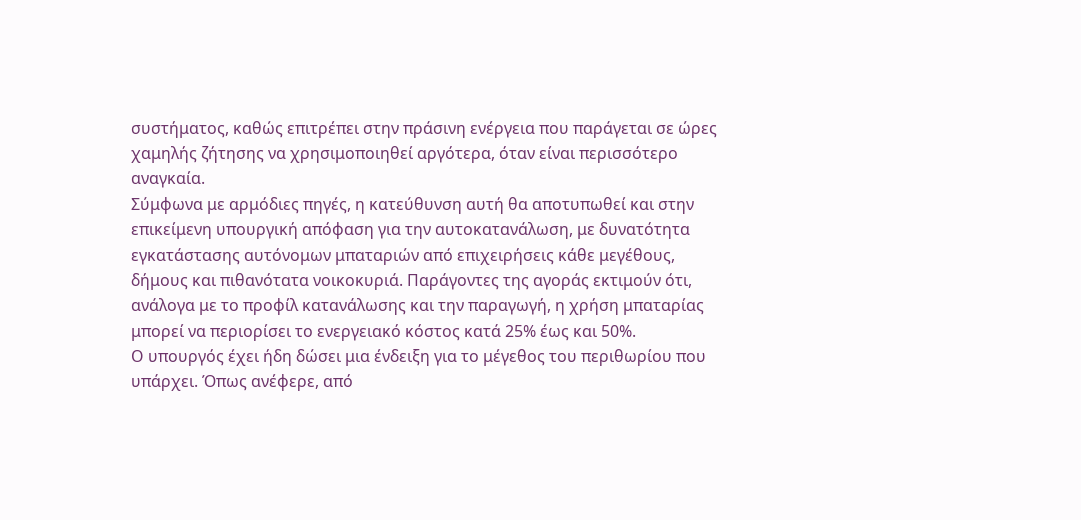συστήματος, καθώς επιτρέπει στην πράσινη ενέργεια που παράγεται σε ώρες χαμηλής ζήτησης να χρησιμοποιηθεί αργότερα, όταν είναι περισσότερο αναγκαία.
Σύμφωνα με αρμόδιες πηγές, η κατεύθυνση αυτή θα αποτυπωθεί και στην επικείμενη υπουργική απόφαση για την αυτοκατανάλωση, με δυνατότητα εγκατάστασης αυτόνομων μπαταριών από επιχειρήσεις κάθε μεγέθους, δήμους και πιθανότατα νοικοκυριά. Παράγοντες της αγοράς εκτιμούν ότι, ανάλογα με το προφίλ κατανάλωσης και την παραγωγή, η χρήση μπαταρίας μπορεί να περιορίσει το ενεργειακό κόστος κατά 25% έως και 50%.
Ο υπουργός έχει ήδη δώσει μια ένδειξη για το μέγεθος του περιθωρίου που υπάρχει. Όπως ανέφερε, από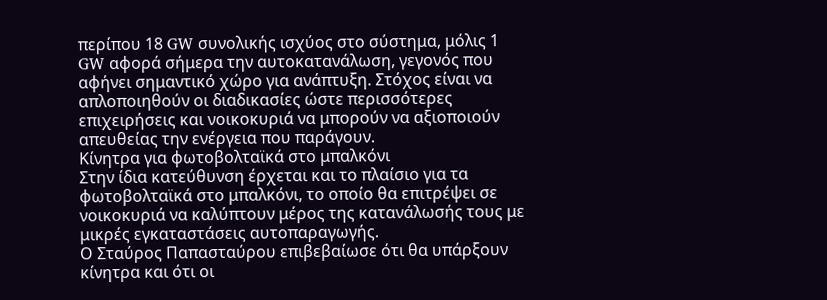περίπου 18 GW συνολικής ισχύος στο σύστημα, μόλις 1 GW αφορά σήμερα την αυτοκατανάλωση, γεγονός που αφήνει σημαντικό χώρο για ανάπτυξη. Στόχος είναι να απλοποιηθούν οι διαδικασίες ώστε περισσότερες επιχειρήσεις και νοικοκυριά να μπορούν να αξιοποιούν απευθείας την ενέργεια που παράγουν.
Κίνητρα για φωτοβολταϊκά στο μπαλκόνι
Στην ίδια κατεύθυνση έρχεται και το πλαίσιο για τα φωτοβολταϊκά στο μπαλκόνι, το οποίο θα επιτρέψει σε νοικοκυριά να καλύπτουν μέρος της κατανάλωσής τους με μικρές εγκαταστάσεις αυτοπαραγωγής.
Ο Σταύρος Παπασταύρου επιβεβαίωσε ότι θα υπάρξουν κίνητρα και ότι οι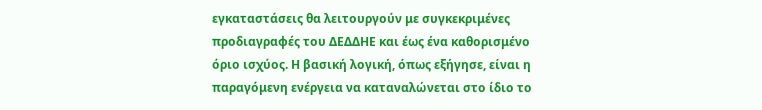εγκαταστάσεις θα λειτουργούν με συγκεκριμένες προδιαγραφές του ΔΕΔΔΗΕ και έως ένα καθορισμένο όριο ισχύος. Η βασική λογική, όπως εξήγησε, είναι η παραγόμενη ενέργεια να καταναλώνεται στο ίδιο το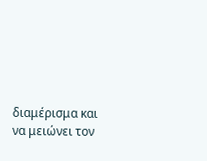διαμέρισμα και να μειώνει τον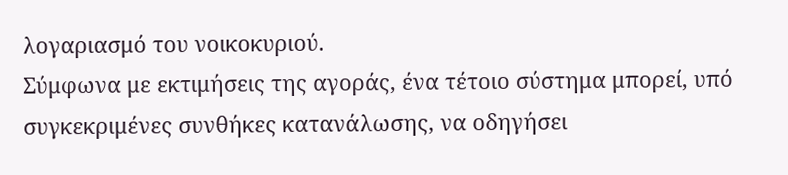λογαριασμό του νοικοκυριού.
Σύμφωνα με εκτιμήσεις της αγοράς, ένα τέτοιο σύστημα μπορεί, υπό συγκεκριμένες συνθήκες κατανάλωσης, να οδηγήσει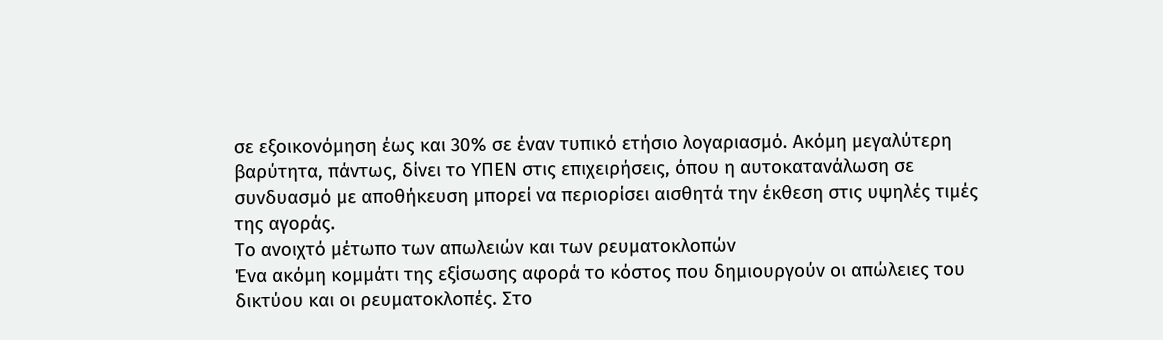σε εξοικονόμηση έως και 30% σε έναν τυπικό ετήσιο λογαριασμό. Ακόμη μεγαλύτερη βαρύτητα, πάντως, δίνει το ΥΠΕΝ στις επιχειρήσεις, όπου η αυτοκατανάλωση σε συνδυασμό με αποθήκευση μπορεί να περιορίσει αισθητά την έκθεση στις υψηλές τιμές της αγοράς.
Το ανοιχτό μέτωπο των απωλειών και των ρευματοκλοπών
Ένα ακόμη κομμάτι της εξίσωσης αφορά το κόστος που δημιουργούν οι απώλειες του δικτύου και οι ρευματοκλοπές. Στο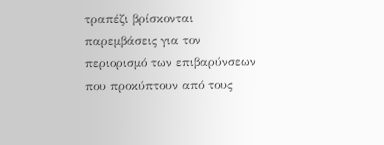τραπέζι βρίσκονται παρεμβάσεις για τον περιορισμό των επιβαρύνσεων που προκύπτουν από τους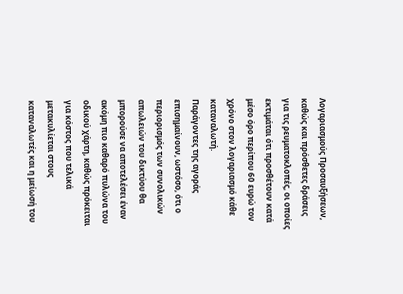Λογαριασμούς Προσαυξήσεων, καθώς και πρόσθετες δράσεις για τις ρευματοκλοπές, οι οποίες εκτιμάται ότι προσθέτουν κατά μέσο όρο περίπου 60 ευρώ τον χρόνο στον λογαριασμό κάθε καταναλωτή.
Παράγοντες της αγοράς επισημαίνουν, ωστόσο, ότι ο περιορισμός των συνολικών απωλειών του δικτύου θα μπορούσε να αποτελέσει έναν ακόμη πιο καθαρό πυλώνα του οδικού χάρτη, καθώς πρόκειται για κόστος που τελικά μετακυλίεται στους καταναλωτές και η μείωσή του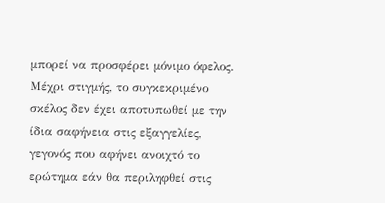μπορεί να προσφέρει μόνιμο όφελος. Μέχρι στιγμής, το συγκεκριμένο σκέλος δεν έχει αποτυπωθεί με την ίδια σαφήνεια στις εξαγγελίες, γεγονός που αφήνει ανοιχτό το ερώτημα εάν θα περιληφθεί στις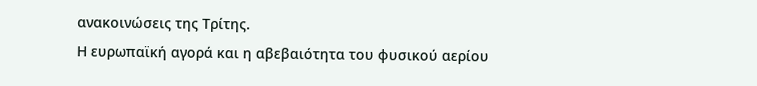ανακοινώσεις της Τρίτης.
Η ευρωπαϊκή αγορά και η αβεβαιότητα του φυσικού αερίου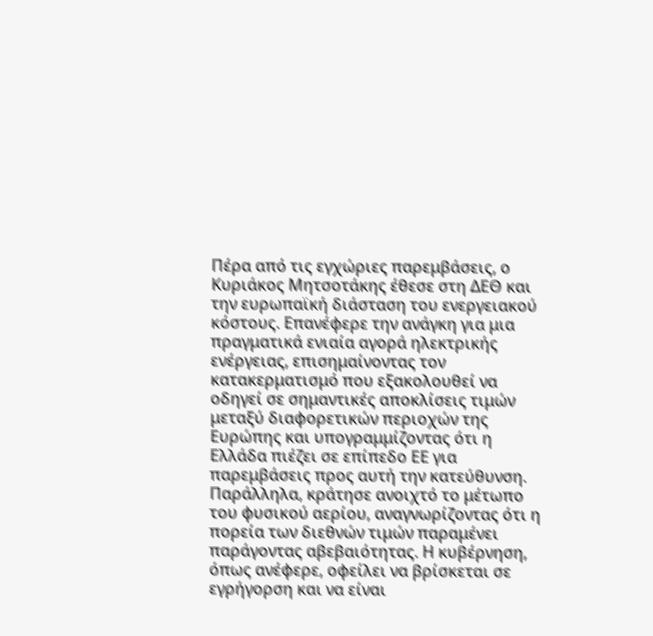Πέρα από τις εγχώριες παρεμβάσεις, ο Κυριάκος Μητσοτάκης έθεσε στη ΔΕΘ και την ευρωπαϊκή διάσταση του ενεργειακού κόστους. Επανέφερε την ανάγκη για μια πραγματικά ενιαία αγορά ηλεκτρικής ενέργειας, επισημαίνοντας τον κατακερματισμό που εξακολουθεί να οδηγεί σε σημαντικές αποκλίσεις τιμών μεταξύ διαφορετικών περιοχών της Ευρώπης και υπογραμμίζοντας ότι η Ελλάδα πιέζει σε επίπεδο ΕΕ για παρεμβάσεις προς αυτή την κατεύθυνση.
Παράλληλα, κράτησε ανοιχτό το μέτωπο του φυσικού αερίου, αναγνωρίζοντας ότι η πορεία των διεθνών τιμών παραμένει παράγοντας αβεβαιότητας. Η κυβέρνηση, όπως ανέφερε, οφείλει να βρίσκεται σε εγρήγορση και να είναι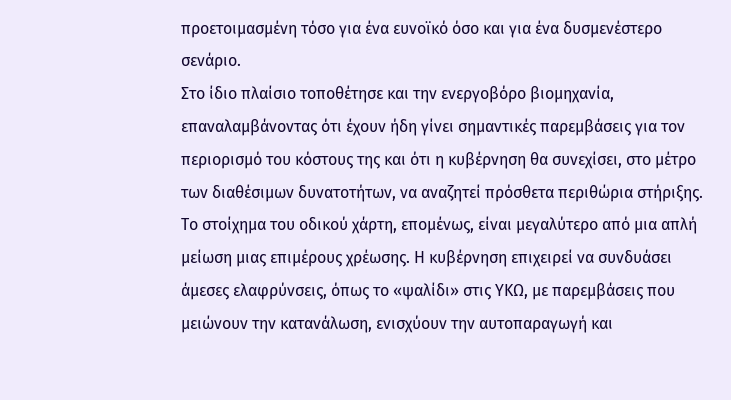προετοιμασμένη τόσο για ένα ευνοϊκό όσο και για ένα δυσμενέστερο σενάριο.
Στο ίδιο πλαίσιο τοποθέτησε και την ενεργοβόρο βιομηχανία, επαναλαμβάνοντας ότι έχουν ήδη γίνει σημαντικές παρεμβάσεις για τον περιορισμό του κόστους της και ότι η κυβέρνηση θα συνεχίσει, στο μέτρο των διαθέσιμων δυνατοτήτων, να αναζητεί πρόσθετα περιθώρια στήριξης.
Το στοίχημα του οδικού χάρτη, επομένως, είναι μεγαλύτερο από μια απλή μείωση μιας επιμέρους χρέωσης. Η κυβέρνηση επιχειρεί να συνδυάσει άμεσες ελαφρύνσεις, όπως το «ψαλίδι» στις ΥΚΩ, με παρεμβάσεις που μειώνουν την κατανάλωση, ενισχύουν την αυτοπαραγωγή και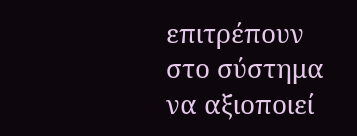επιτρέπουν στο σύστημα να αξιοποιεί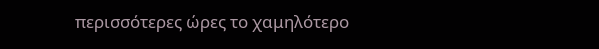περισσότερες ώρες το χαμηλότερο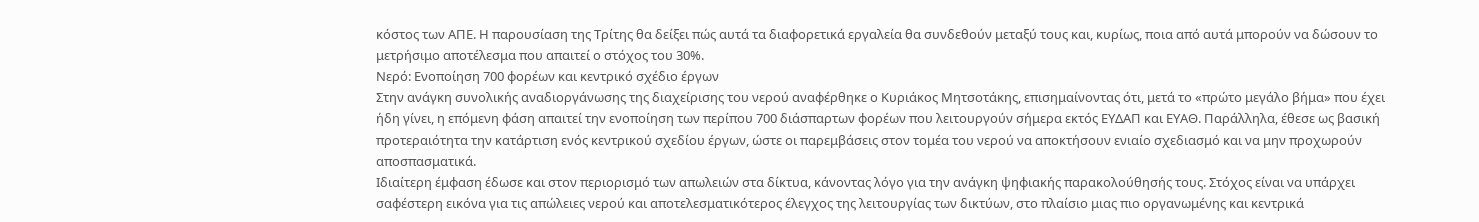κόστος των ΑΠΕ. Η παρουσίαση της Τρίτης θα δείξει πώς αυτά τα διαφορετικά εργαλεία θα συνδεθούν μεταξύ τους και, κυρίως, ποια από αυτά μπορούν να δώσουν το μετρήσιμο αποτέλεσμα που απαιτεί ο στόχος του 30%.
Νερό: Ενοποίηση 700 φορέων και κεντρικό σχέδιο έργων
Στην ανάγκη συνολικής αναδιοργάνωσης της διαχείρισης του νερού αναφέρθηκε ο Κυριάκος Μητσοτάκης, επισημαίνοντας ότι, μετά το «πρώτο μεγάλο βήμα» που έχει ήδη γίνει, η επόμενη φάση απαιτεί την ενοποίηση των περίπου 700 διάσπαρτων φορέων που λειτουργούν σήμερα εκτός ΕΥΔΑΠ και ΕΥΑΘ. Παράλληλα, έθεσε ως βασική προτεραιότητα την κατάρτιση ενός κεντρικού σχεδίου έργων, ώστε οι παρεμβάσεις στον τομέα του νερού να αποκτήσουν ενιαίο σχεδιασμό και να μην προχωρούν αποσπασματικά.
Ιδιαίτερη έμφαση έδωσε και στον περιορισμό των απωλειών στα δίκτυα, κάνοντας λόγο για την ανάγκη ψηφιακής παρακολούθησής τους. Στόχος είναι να υπάρχει σαφέστερη εικόνα για τις απώλειες νερού και αποτελεσματικότερος έλεγχος της λειτουργίας των δικτύων, στο πλαίσιο μιας πιο οργανωμένης και κεντρικά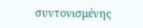συντονισμένης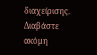διαχείρισης.
Διαβάστε ακόμη